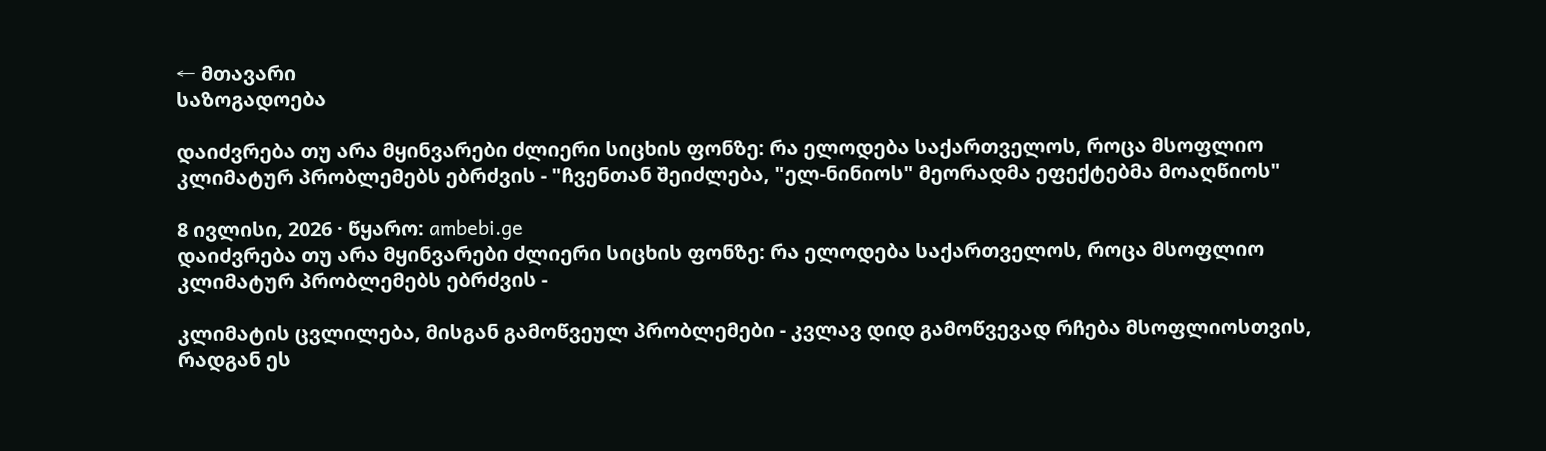← მთავარი
საზოგადოება

დაიძვრება თუ არა მყინვარები ძლიერი სიცხის ფონზე: რა ელოდება საქართველოს, როცა მსოფლიო კლიმატურ პრობლემებს ებრძვის - "ჩვენთან შეიძლება, "ელ-ნინიოს" მეორადმა ეფექტებმა მოაღწიოს"

8 ივლისი, 2026 · წყარო: ambebi.ge
დაიძვრება თუ არა მყინვარები ძლიერი სიცხის ფონზე: რა ელოდება საქართველოს, როცა მსოფლიო კლიმატურ პრობლემებს ებრძვის -

კლიმატის ცვლილება, მისგან გამოწვეულ პრობლემები - კვლავ დიდ გამოწვევად რჩება მსოფლიოსთვის, რადგან ეს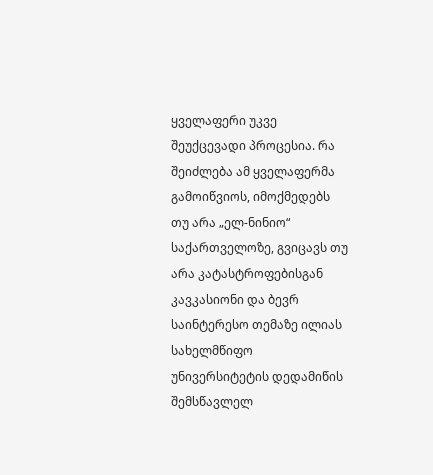ყველაფერი უკვე შეუქცევადი პროცესია. რა შეიძლება ამ ყველაფერმა გამოიწვიოს, იმოქმედებს თუ არა „ელ-ნინიო“ საქართველოზე, გვიცავს თუ არა კატასტროფებისგან კავკასიონი და ბევრ საინტერესო თემაზე ილიას სახელმწიფო უნივერსიტეტის დედამიწის შემსწავლელ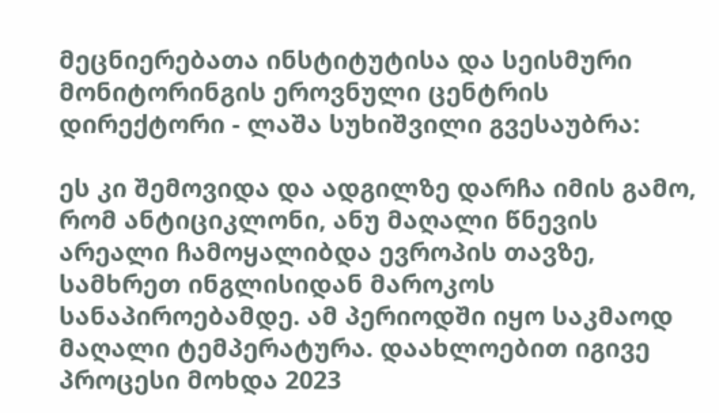მეცნიერებათა ინსტიტუტისა და სეისმური მონიტორინგის ეროვნული ცენტრის დირექტორი - ლაშა სუხიშვილი გვესაუბრა:

ეს კი შემოვიდა და ადგილზე დარჩა იმის გამო, რომ ანტიციკლონი, ანუ მაღალი წნევის არეალი ჩამოყალიბდა ევროპის თავზე, სამხრეთ ინგლისიდან მაროკოს სანაპიროებამდე. ამ პერიოდში იყო საკმაოდ მაღალი ტემპერატურა. დაახლოებით იგივე პროცესი მოხდა 2023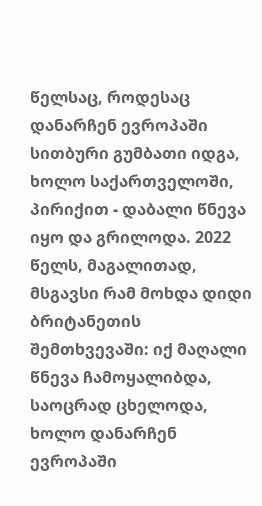წელსაც, როდესაც დანარჩენ ევროპაში სითბური გუმბათი იდგა, ხოლო საქართველოში, პირიქით - დაბალი წნევა იყო და გრილოდა. 2022 წელს, მაგალითად, მსგავსი რამ მოხდა დიდი ბრიტანეთის შემთხვევაში: იქ მაღალი წნევა ჩამოყალიბდა, საოცრად ცხელოდა, ხოლო დანარჩენ ევროპაში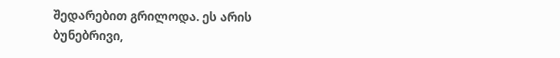შედარებით გრილოდა. ეს არის ბუნებრივი,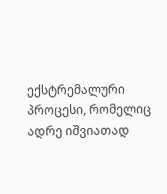ექსტრემალური პროცესი, რომელიც ადრე იშვიათად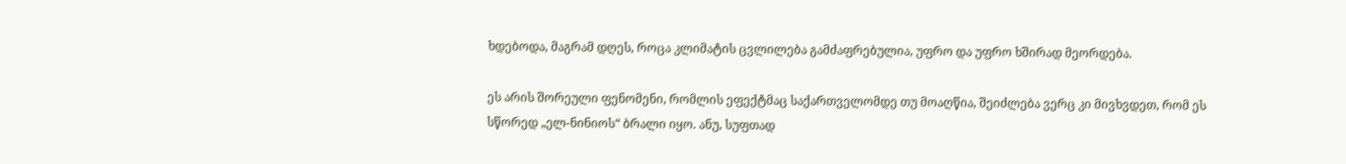ხდებოდა, მაგრამ დღეს, როცა კლიმატის ცვლილება გამძაფრებულია, უფრო და უფრო ხშირად მეორდება.

ეს არის შორეული ფენომენი, რომლის ეფექტმაც საქართველომდე თუ მოაღწია, შეიძლება ვერც კი მივხვდეთ, რომ ეს სწორედ „ელ-ნინიოს“ ბრალი იყო. ანუ, სუფთად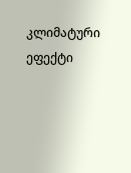კლიმატური ეფექტი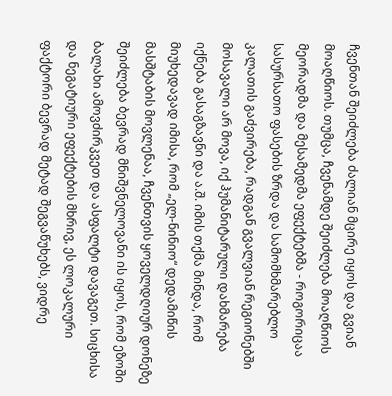ჩვენთან შეიძლება ძალიან მცირე იყოს და გვიან მოაღწიოს. თუმცა, ჩვენამდე შეიძლება მოაღწიოს მეორადმა და მესამედმა ეფექტებმა - როგორიცაა სასურსათო ფასების ზრდა და სამომხმარებლო კალათის გაძვირება, რადგან გვალვიან რეგიონებში მოსავალი არ მოვა, იქ ჰუმანიტარული დახმარება იქნება გასაგზავნი და ა.შ. იმის თქმა მინდა, რომ მიუხედავად იმისა, რომ „ელ-ნინიო“ დედამიწის მასშტაბის მოვლენაა, ჩვენთვის ყოველდღიურ დონეზე შეიძლება ბევრად მნიშვნელოვანი ის იყოს, რომ ეზოში ბალახი ამოვძირკვეთ და ასფალტი დავაგეთ. სიცხისა და ნეგატიური ეფექტების მხრივ, ეს ლოკალური ფაქტორი ბევრად მეტად შეგვაწუხებს, ვიდრე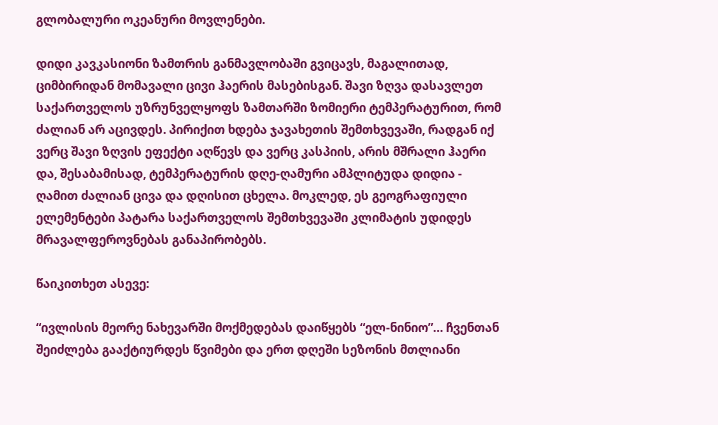გლობალური ოკეანური მოვლენები.

დიდი კავკასიონი ზამთრის განმავლობაში გვიცავს, მაგალითად, ციმბირიდან მომავალი ცივი ჰაერის მასებისგან. შავი ზღვა დასავლეთ საქართველოს უზრუნველყოფს ზამთარში ზომიერი ტემპერატურით, რომ ძალიან არ აცივდეს. პირიქით ხდება ჯავახეთის შემთხვევაში, რადგან იქ ვერც შავი ზღვის ეფექტი აღწევს და ვერც კასპიის, არის მშრალი ჰაერი და, შესაბამისად, ტემპერატურის დღე-ღამური ამპლიტუდა დიდია - ღამით ძალიან ცივა და დღისით ცხელა. მოკლედ, ეს გეოგრაფიული ელემენტები პატარა საქართველოს შემთხვევაში კლიმატის უდიდეს მრავალფეროვნებას განაპირობებს.

წაიკითხეთ ასევე:

“ივლისის მეორე ნახევარში მოქმედებას დაიწყებს “ელ-ნინიო”… ჩვენთან შეიძლება გააქტიურდეს წვიმები და ერთ დღეში სეზონის მთლიანი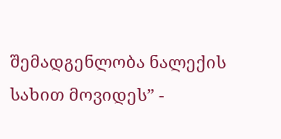შემადგენლობა ნალექის სახით მოვიდეს” -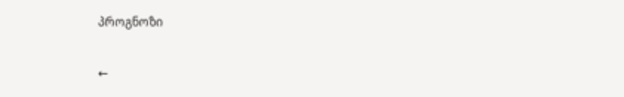პროგნოზი

←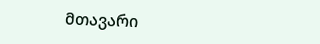მთავარი